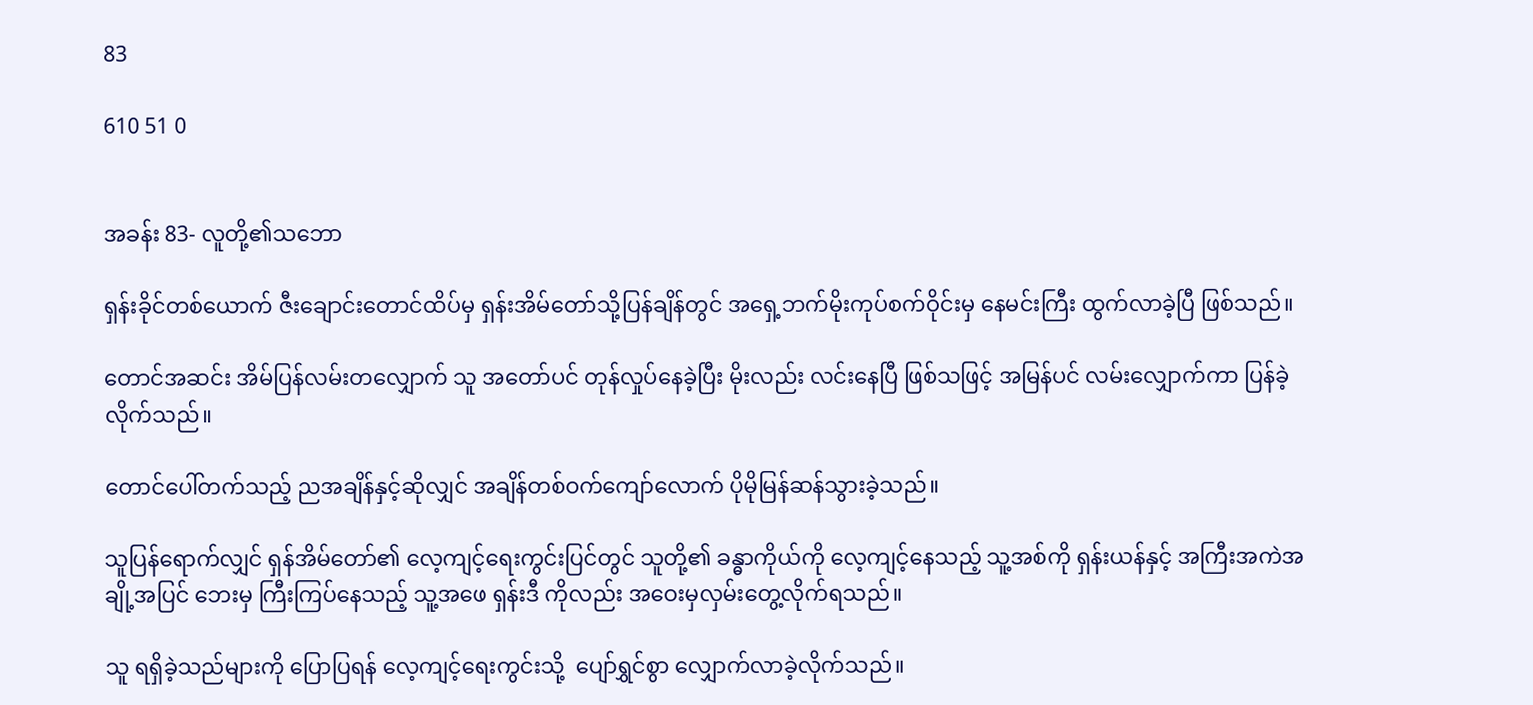83

610 51 0


အခန်း 83- လူတို့၏သဘော

ရှန်းခိုင်တစ်ယောက် ဇီးချောင်းတောင်ထိပ်မှ ရှန်းအိမ်တော်သို့ပြန်ချိန်တွင် အရှေ့ဘက်မိုးကုပ်စက်ဝိုင်းမှ နေမင်းကြီး ထွက်လာခဲ့ပြီ ဖြစ်သည်။

တောင်အဆင်း အိမ်ပြန်လမ်း‌တလျှောက် သူ အတော်ပင် တုန်လှုပ်နေခဲ့ပြီး မိုးလည်း လင်းနေပြီ ဖြစ်သဖြင့် အမြန်ပင် လမ်းလျှောက်ကာ ပြန်ခဲ့လိုက်သည်။

တောင်ပေါ်တက်သည့် ညအချိန်နှင့်ဆိုလျှင် အချိန်တစ်ဝက်ကျော်လောက် ပိုမိုမြန်ဆန်သွားခဲ့သည်။

သူပြန်ရောက်လျှင် ရှန်အိမ်တော်၏ လေ့ကျင့်ရေးကွင်းပြင်တွင် သူတို့၏ ခန္ဓာကိုယ်ကို လေ့ကျင့်နေသည့် သူ့အစ်ကို ရှန်းယန်နှင့် အကြီးအကဲအချို့အပြင် ဘေးမှ ကြီးကြပ်နေသည့် သူ့အဖေ ရှန်းဒီ ကိုလည်း အဝေးမှလှမ်းတွေ့လိုက်ရသည်။

သူ ရရှိခဲ့သည်များကို ပြောပြရန် လေ့ကျင့်ရေးကွင်းသို့  ပျော်ရွှင်စွာ လျှောက်လာခဲ့လိုက်သည်။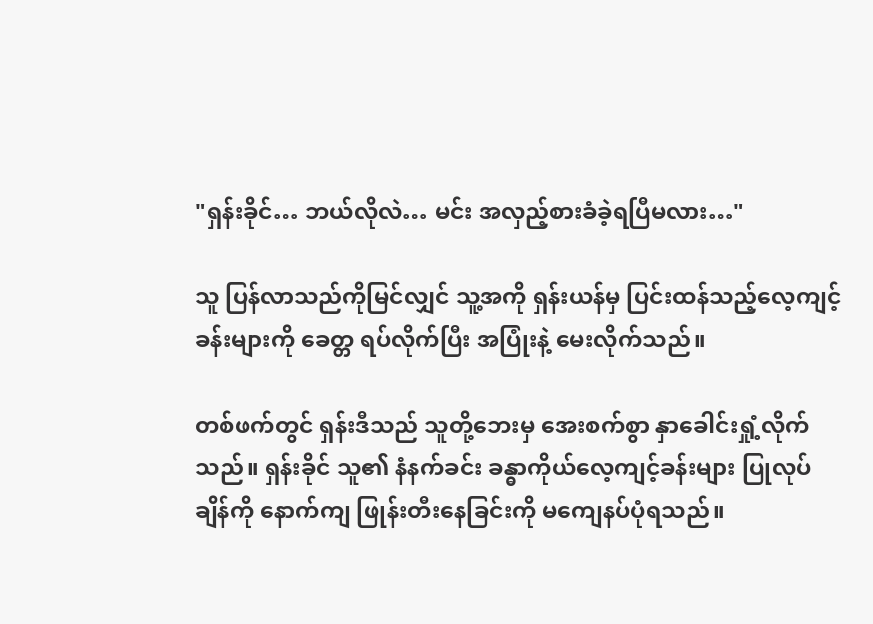"ရှန်းခိုင်… ဘယ်လိုလဲ… မင်း အလှည့်စားခံခဲ့ရပြီမလား…"

သူ ပြန်လာသည်ကိုမြင်လျှင် သူ့အကို ရှန်းယန်မှ ပြင်းထန်သည့်လေ့ကျင့်ခန်းများကို ခေတ္တ ရပ်လိုက်ပြီး အပြုံးနဲ့ မေးလိုက်သည်။

တစ်ဖက်တွင် ရှန်းဒီသည် သူတို့ဘေးမှ အေးစက်စွာ နှာခေါင်းရှုံ့လိုက်သည်။ ရှန်းခိုင် သူ၏ နံနက်ခင်း ခန္ဓာကိုယ်လေ့ကျင့်ခန်းများ ပြုလုပ်ချိန်ကို နောက်ကျ ဖြုန်းတီးနေခြင်းကို မကျေနပ်ပုံရသည်။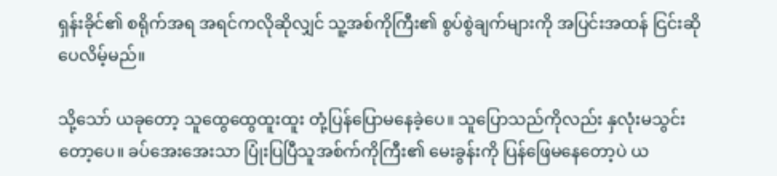ရှန်းခိုင်၏ စရိုက်အရ အရင်ကလိုဆိုလျှင် သူ့အစ်ကိုကြီး၏ စွပ်စွဲချက်များကို အပြင်းအထန် ငြင်းဆိုပေလိမ့်မည်။

သို့သော် ယခုတော့ သူထွေထွေထူးထူး တုံ့ပြန်ပြောမနေခဲ့ပေ။ သူပြောသည်ကိုလည်း နှလုံးမသွင်းတော့ပေ။ ခပ်အေးအေးသာ ပြုံးပြပြီသူအစ်က်ကိုကြီး၏ မေးခွန်းကို ပြန်ဖြေမနေတော့ပဲ ယ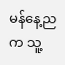မန်‌နေ့ညက သူ့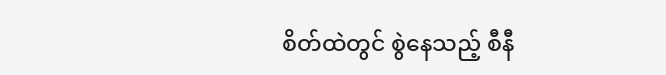စိတ်ထဲတွင် စွဲနေသည့် စီနီ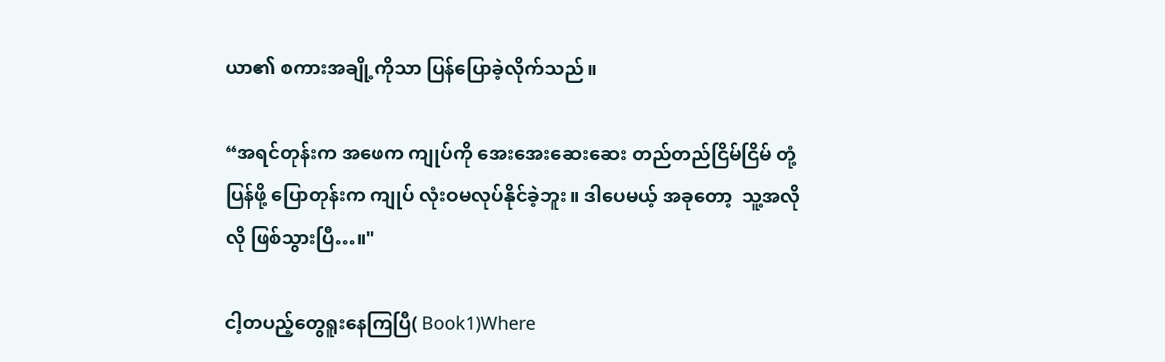ယာ၏ စကားအချို့ကိုသာ ပြန်ပြောခဲ့လိုက်သည်။

“အရင်တုန်းက အဖေက ကျုပ်ကို အေးအေးဆေးဆေး တည်တည်ငြိမ်ငြိမ် တုံ့ပြန်ဖို့ ပြောတုန်းက ကျုပ် လုံးဝမလုပ်နိုင်ခဲ့ဘူး။ ဒါပေမယ့် အခုတော့  သူ့အလိုလို ဖြစ်သွားပြီ…။"

ငါ့တပည့်တွေရူးနေကြပြီ( Book1)Where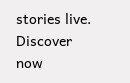stories live. Discover now